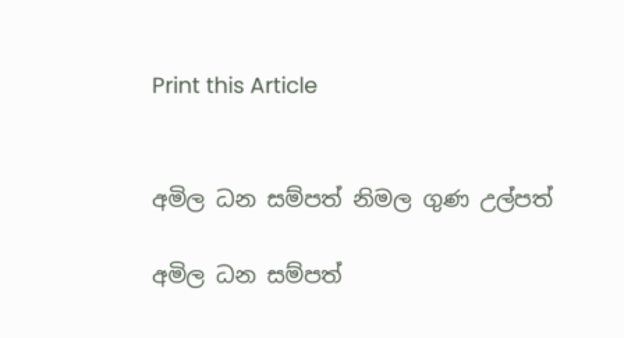Print this Article


අමිල ධන සම්පත් නිමල ගුණ උල්පත්

අමිල ධන සම්පත්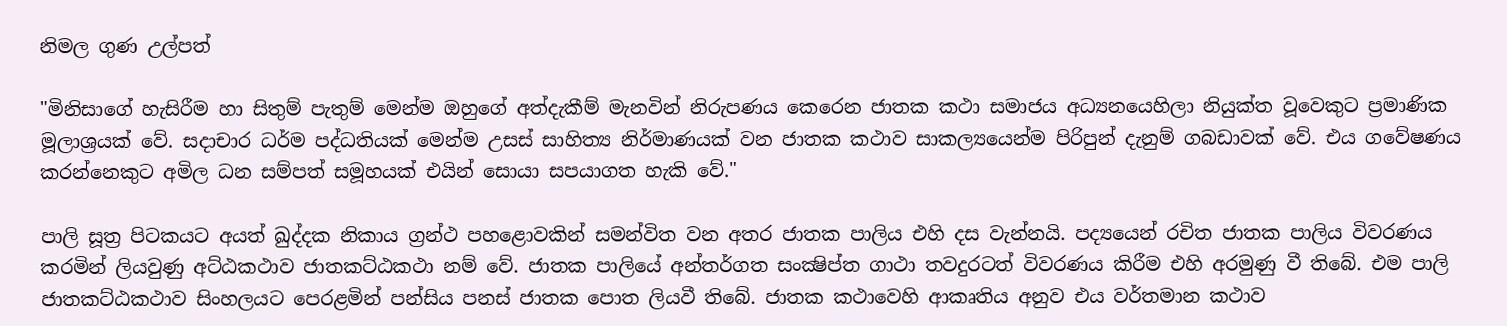නිමල ගුණ උල්පත්

"මිනිසාගේ හැසිරීම හා සිතුම් පැතුම් මෙන්ම ඔහුගේ අත්දැකීම් මැනවින් නිරුපණය කෙරෙන ජාතක කථා සමාජය අධ්‍යනයෙහිලා නියුක්ත වූවෙකුට ප්‍රමාණික මූලාශ්‍රයක් වේ. සදාචාර ධර්ම පද්ධතියක් මෙන්ම උසස් සාහිත්‍ය නිර්මාණයක් වන ජාතක කථාව සාකල්‍යයෙන්ම පිරිපුන් දැනුම් ගබඩාවක් වේ. එය ගවේෂණය කරන්නෙකුට අමිල ධන සම්පත් සමූහයක් එයින් සොයා සපයාගත හැකි වේ."

පාලි සූත්‍ර පිටකයට අයත් ඛුද්දක නිකාය ග්‍රන්ථ පහළොවකින් සමන්විත වන අතර ජාතක පාලිය එහි දස වැන්නයි. පද්‍යයෙන් රචිත ජාතක පාලිය විවරණය කරමින් ලියවුණු අට්ඨකථාව ජාතකට්ඨකථා නම් වේ. ජාතක පාලියේ අන්තර්ගත සංක්‍ෂිප්ත ගාථා තවදුරටත් විවරණය කිරීම එහි අරමුණු වී තිබේ. එම පාලි ජාතකට්ඨකථාව සිංහලයට පෙරළමින් පන්සිය පනස් ජාතක පොත ලියවී තිබේ. ජාතක කථාවෙහි ආකෘතිය අනුව එය වර්තමාන කථාව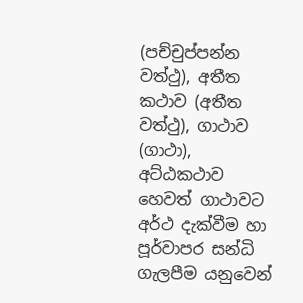(පච්චුප්පන්න වත්ථු), අතීත කථාව (අතීත වත්ථු), ගාථාව (ගාථා), අට්ඨකථාව හෙවත් ගාථාවට අර්ථ දැක්වීම හා පූර්වාපර සන්ධි ගැලපීම යනුවෙන්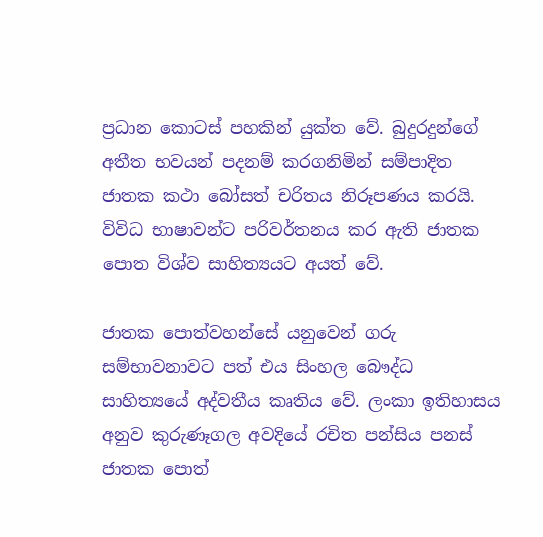ප්‍රධාන කොටස් පහකින් යුක්ත වේ. බුදුරදුන්ගේ අතීත භවයන් පදනම් කරගනිමින් සම්පාදිත ජාතක කථා බෝසත් චරිතය නිරූපණය කරයි. විවිධ භාෂාවන්ට පරිවර්තනය කර ඇති ජාතක පොත විශ්ව සාහිත්‍යයට අයත් වේ.

ජාතක පොත්වහන්සේ යනුවෙන් ගරු සම්භාවනාවට පත් එය සිංහල බෞද්ධ සාහිත්‍යයේ අද්වතීය කෘතිය වේ. ලංකා ඉතිහාසය අනුව කුරුණෑගල අවදියේ රචිත පන්සිය පනස් ජාතක පොත්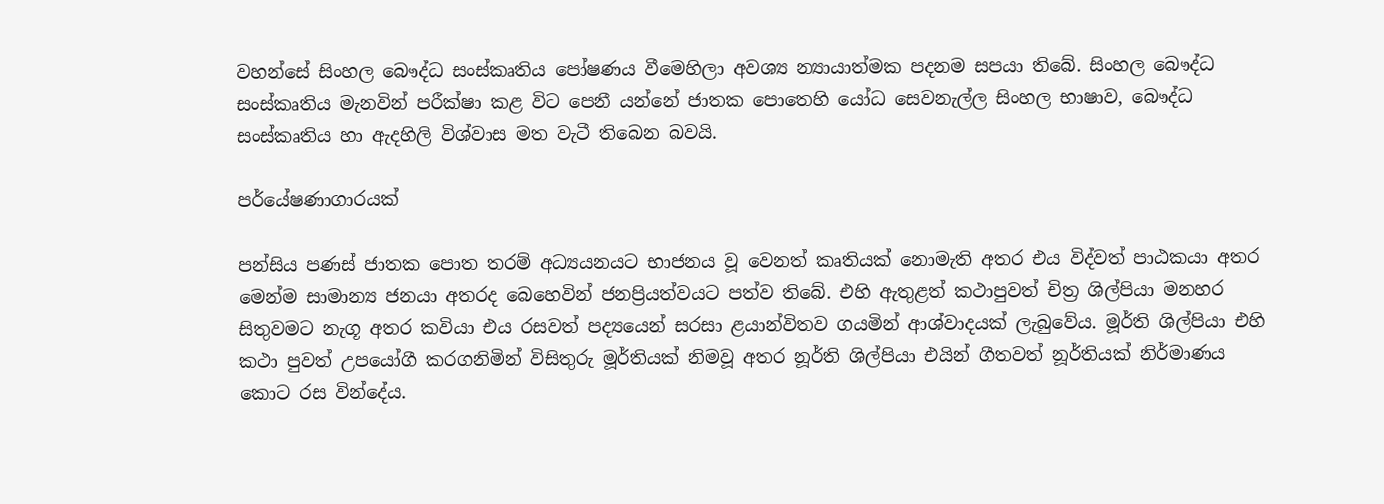වහන්සේ සිංහල බෞද්ධ සංස්කෘතිය පෝෂණය වීමෙහිලා අවශ්‍ය න්‍යායාත්මක පදනම සපයා තිබේ. සිංහල බෞද්ධ සංස්කෘතිය මැනවින් පරීක්ෂා කළ විට පෙනී යන්නේ ජාතක පොතෙහි යෝධ සෙවනැල්ල සිංහල භාෂාව, බෞද්ධ සංස්කෘතිය හා ඇදහිලි විශ්වාස මත වැටී තිබෙන බවයි.

පර්යේෂණාගාරයක්

පන්සිය පණස් ජාතක පොත තරම් අධ්‍යයනයට භාජනය වූ වෙනත් කෘතියක් නොමැති අතර එය විද්වත් පාඨකයා අතර මෙන්ම සාමාන්‍ය ජනයා අතරද බෙහෙවින් ජනප්‍රියත්වයට පත්ව තිබේ. එහි ඇතුළත් කථාපුවත් චිත්‍ර ශිල්පියා මනහර සිතුවමට නැගූ අතර කවියා එය රසවත් පද්‍යයෙන් සරසා ළයාන්විතව ගයමින් ආශ්වාදයක් ලැබුවේය. මූර්ති ශිල්පියා එහි කථා පුවත් උපයෝගී කරගනිමින් විසිතුරු මූර්තියක් නිමවූ අතර නූර්ති ශිල්පියා එයින් ගීතවත් නූර්තියක් නිර්මාණය කොට රස වින්දේය.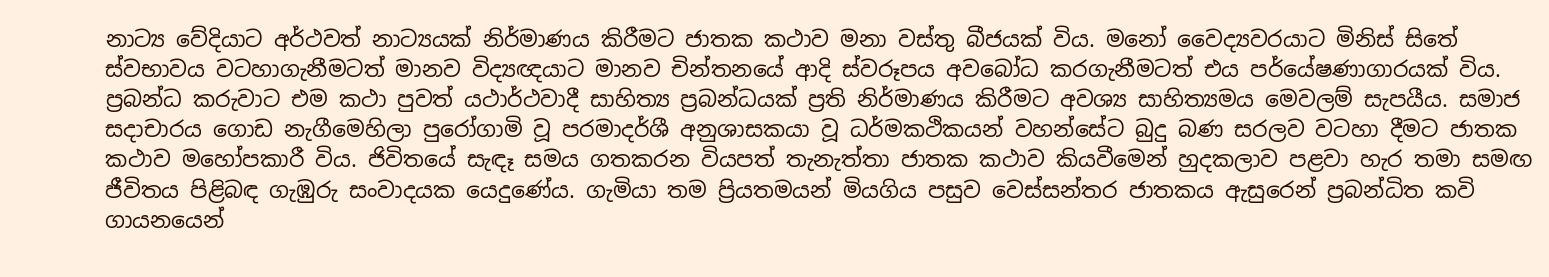නාට්‍ය වේදියාට අර්ථවත් නාට්‍යයක් නිර්මාණය කිරීමට ජාතක කථාව මනා වස්තු බීජයක් විය. මනෝ වෛද්‍යවරයාට මිනිස් සිතේ ස්වභාවය වටහාගැනීමටත් මානව විද්‍යඥයාට මානව චින්තනයේ ආදි ස්වරූපය අවබෝධ කරගැනීමටත් එය පර්යේෂණාගාරයක් විය. ප්‍රබන්ධ කරුවාට එම කථා පුවත් යථාර්ථවාදී සාහිත්‍ය ප්‍රබන්ධයක් ප්‍රති නිර්මාණය කිරීමට අවශ්‍ය සාහිත්‍යමය මෙවලම් සැපයීය. සමාජ සදාචාරය ගොඩ නැගීමෙහිලා පුරෝගාමි වූ පරමාදර්ශී අනුශාසකයා වූ ධර්මකථිකයන් වහන්සේට බුදු බණ සරලව වටහා දීමට ජාතක කථාව මහෝපකාරී විය. ජිවිතයේ සැඳෑ සමය ගතකරන වියපත් තැනැත්තා ජාතක කථාව කියවීමෙන් හුදකලාව පළවා හැර තමා සමඟ ජීවිතය පිළිබඳ ගැඹුරු සංවාදයක යෙදුණේය. ගැමියා තම ප්‍රියතමයන් මියගිය පසුව වෙස්සන්තර ජාතකය ඇසුරෙන් ප්‍රබන්ධිත කවි ගායනයෙන්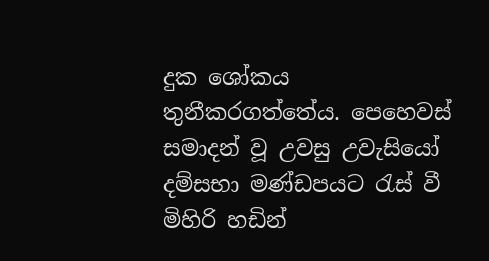දුක ශෝකය තුනීකරගත්තේය. පෙහෙවස් සමාදන් වූ උවසු උවැසියෝ දම්සභා මණ්ඩපයට රැස් වී මිහිරි හඩින්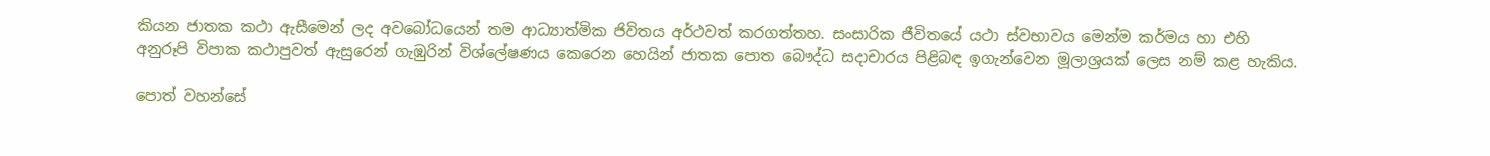කියන ජාතක කථා ඇසීමෙන් ලද අවබෝධයෙන් තම ආධ්‍යාත්මික ජිවිතය අර්ථවත් කරගත්තහ. සංසාරික ජීවිතයේ යථා ස්වභාවය මෙන්ම කර්මය හා එහි අනුරූපි විපාක කථාපුවත් ඇසුරෙන් ගැඹුරින් විශ්ලේෂණය කෙරෙන හෙයින් ජාතක පොත බෞද්ධ සදාචාරය පිළිබඳ ඉගැන්වෙන මූලාශ්‍රයක් ලෙස නම් කළ හැකිය.

පොත් වහන්සේ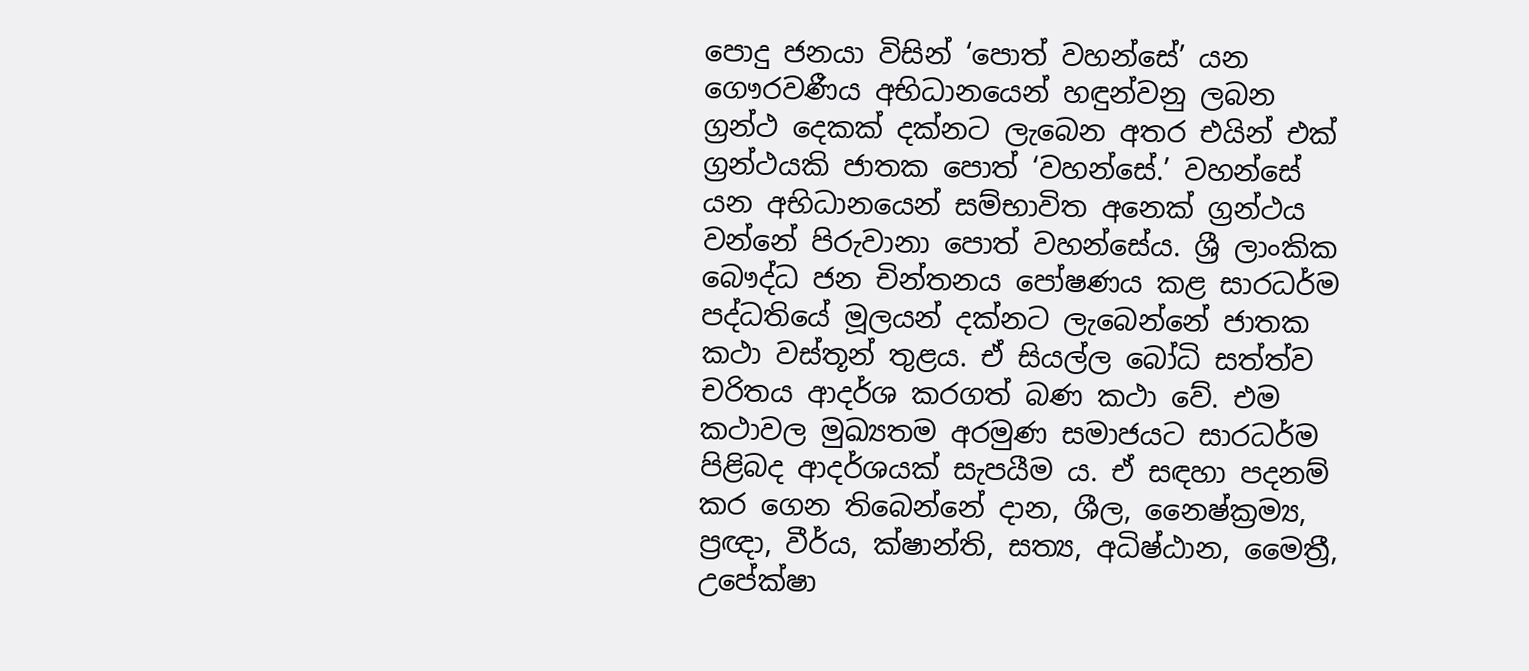පොදු ජනයා විසින් ‘පොත් වහන්සේ’ යන ගෞරවණීය අභිධානයෙන් හඳුන්වනු ලබන ග්‍රන්ථ දෙකක් දක්නට ලැබෙන අතර එයින් එක් ග්‍රන්ථයකි ජාතක පොත් ‘වහන්සේ.’ වහන්සේ යන අභිධානයෙන් සම්භාවිත අනෙක් ග්‍රන්ථය වන්නේ පිරුවානා පොත් වහන්සේය. ශ්‍රී ලාංකික බෞද්ධ ජන චින්තනය පෝෂණය කළ සාරධර්ම පද්ධතියේ මූලයන් දක්නට ලැබෙන්නේ ජාතක කථා වස්තූන් තුළය. ඒ සියල්ල බෝධි සත්ත්ව චරිතය ආදර්ශ කරගත් බණ කථා වේ. එම කථාවල මුඛ්‍යතම අරමුණ සමාජයට සාරධර්ම පිළිබද ආදර්ශයක් සැපයීම ය. ඒ සඳහා පදනම් කර ගෙන තිබෙන්නේ දාන, ශීල, නෛෂ්ක්‍රම්‍ය, ප්‍රඥා, වීර්ය, ක්ෂාන්ති, සත්‍ය, අධිෂ්ඨාන, මෛත්‍රී, උපේක්ෂා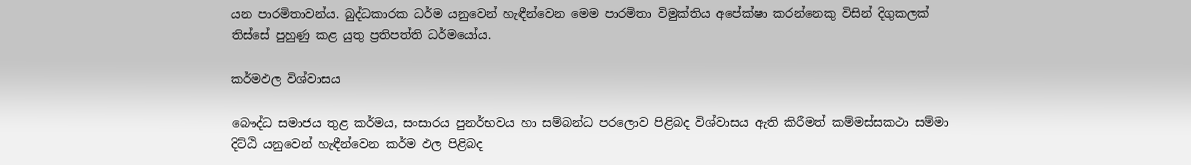යන පාරමිතාවන්ය. බුද්ධකාරක ධර්ම යනුවෙන් හැඳීන්වෙන මෙම පාරමිතා විමුක්තිය අපේක්ෂා කරන්නෙකු විසින් දිගුකලක් තිස්සේ පුහුණු කළ යුතු ප්‍රතිපත්ති ධර්මයෝය.

කර්මඵල විශ්වාසය

බෞද්ධ සමාජය තුළ කර්මය, සංසාරය පුනර්භවය හා සම්බන්ධ පරලොව පිළිබද විශ්වාසය ඇති කිරීමත් කම්මස්සකථා සම්මා දිට්ඨි යනුවෙන් හැඳීන්වෙන කර්ම ඵල පිළිබද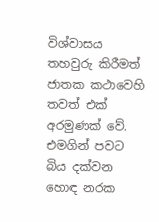විශ්වාසය තහවුරු කිරීමත් ජාතක කථාවෙහි තවත් එක් අරමුණක් වේ. එමගින් පවට බිය දක්වන හොඳ නරක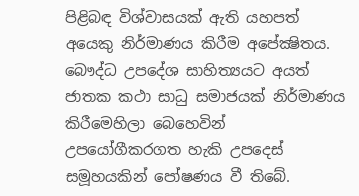පිළිබඳ විශ්වාසයක් ඇති යහපත් අයෙකු නිර්මාණය කිරීම අපේක්‍ෂිතය. බෞද්ධ උපදේශ සාහිත්‍යයට අයත් ජාතක කථා සාධු සමාජයක් නිර්මාණය කිරීමෙහිලා බෙහෙවින් උපයෝගීකරගත හැකි උපදෙස් සමූහයකින් පෝෂණය වී තිබේ.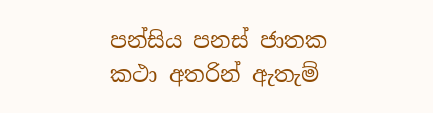පන්සිය පනස් ජාතක කථා අතරින් ඇතැම්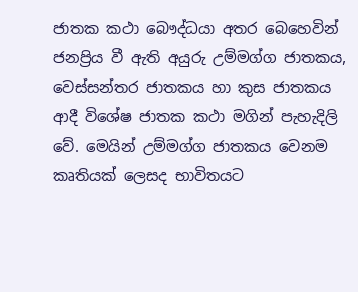ජාතක කථා බෞද්ධයා අතර බෙහෙවින් ජනප්‍රිය වී ඇති අයුරු උම්මග්ග ජාතකය, වෙස්සන්තර ජාතකය හා කුස ජාතකය ආදී විශේෂ ජාතක කථා මගින් පැහැදිලි වේ. මෙයින් උම්මග්ග ජාතකය වෙනම කෘතියක් ලෙසද භාවිතයට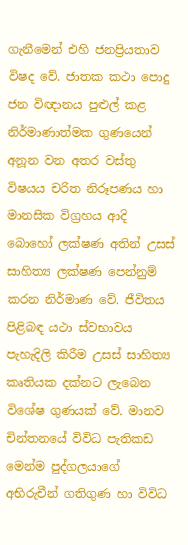ගැනීමෙන් එහි ජනප්‍රියතාව විෂද වේ. ජාතක කථා පොදු ජන විඥානය පුළුල් කළ නිර්මාණාත්මක ගුණයෙන් අනූන වන අතර වස්තු විෂයය චරිත නිරූපණය හා මානසික විග්‍රහය ආදි බොහෝ ලක්ෂණ අතින් උසස් සාහිත්‍ය ලක්ෂණ පෙන්නුම් කරන නිර්මාණ වේ. ජීවිතය පිළිබඳ යථා ස්වභාවය පැහැදිලි කිරීම උසස් සාහිත්‍ය කෘතියක දක්නට ලැබෙන විශේෂ ගුණයක් වේ. මානව චින්තනයේ විවිධ පැතිකඩ මෙන්ම පුද්ගලයාගේ අභිරුචීන් ගතිගුණ හා විවිධ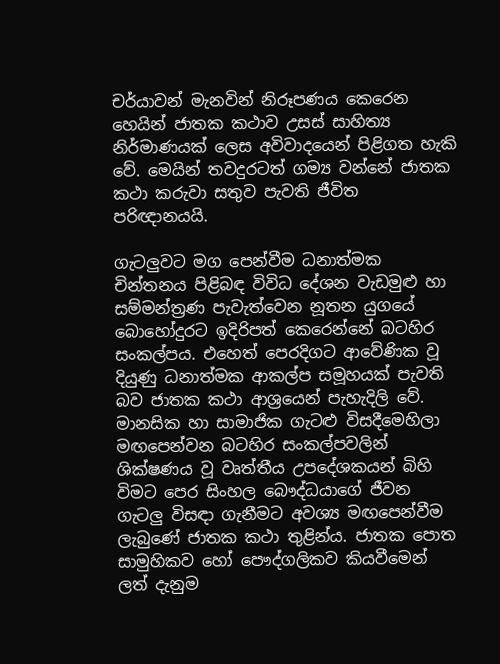චර්යාවන් මැනවින් නිරූපණය කෙරෙන හෙයින් ජාතක කථාව උසස් සාහිත්‍ය නිර්මාණයක් ලෙස අවිවාදයෙන් පිළිගත හැකි වේ. මෙයින් තවදුරටත් ගම්‍ය වන්නේ ජාතක කථා කරුවා සතුව පැවති ජීවිත පරිඥානයයි.

ගැටලුවට මග පෙන්වීම ධනාත්මක චින්තනය පිළිබඳ විවිධ දේශන වැඩමුළු හා සම්මන්ත්‍රණ පැවැත්වෙන නූතන යුගයේ බොහෝදුරට ඉදිරිපත් කෙරෙන්නේ බටහිර සංකල්පය. එහෙත් පෙරදිගට ආවේණික වූ දියුණු ධනාත්මක ආකල්ප සමූහයක් පැවති බව ජාතක කථා ආශ්‍රයෙන් පැහැදිලි වේ. මානසික හා සාමාජික ගැටළු විසදීමෙහිලා මඟපෙන්වන බටහිර සංකල්පවලින් ශික්ෂණය වූ වෘත්තීය උපදේශකයන් බිහි විමට පෙර සිංහල බෞද්ධයාගේ ජීවන ගැටලු විසඳා ගැනීමට අවශ්‍ය මඟපෙන්වීම ලැබුණේ ජාතක කථා තුළින්ය. ජාතක පොත සාමුහිකව හෝ පෞද්ගලිකව කියවීමෙන් ලත් දැනුම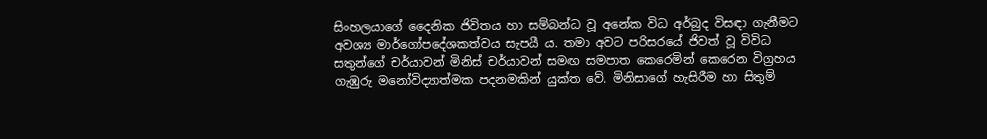සිංහලයාගේ දෛනික ජිවිතය හා සම්බන්ධ වූ අනේක විධ අර්බුද විසඳා ගැනීමට අවශ්‍ය මාර්ගෝපදේශකත්වය සැපයී ය. තමා අවට පරිසරයේ ජිවත් වූ විවිධ සතුන්ගේ චර්යාවන් මිනිස් චර්යාවන් සමඟ සමපාත කෙරෙමින් කෙරෙන විග්‍රහය ගැඹුරු මනෝවිද්‍යාත්මක පදනමකින් යුක්ත වේ. මිනිසාගේ හැසිරීම හා සිතුම්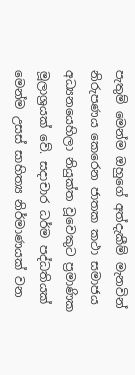පැතුම් මෙන්ම ඔහුගේ අත්දැකීම් මැනවින් නිරුපණය කෙරෙන ජාතක කථා සමාජය අධ්‍යනයෙහිලා නියුක්ත වූවෙකුට ප්‍රමාණික මූලාශ්‍රයක් වේ. සදාචාර ධර්ම පද්ධතියක් මෙන්ම උසස් සාහිත්‍ය නිර්මාණයක් වන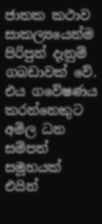ජාතක කථාව සාකල්‍යයෙන්ම පිරිපුන් දැනුම් ගබඩාවක් වේ. එය ගවේෂණය කරන්නෙකුට අමිල ධන සම්පත් සමූහයක් එයින්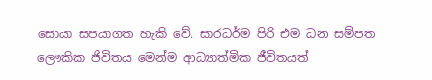සොයා සපයාගත හැකි වේ. සාරධර්ම පිරි එම ධන සම්පත ලෞකික ජිවිතය මෙන්ම ආධ්‍යාත්මික ජීවිතයත්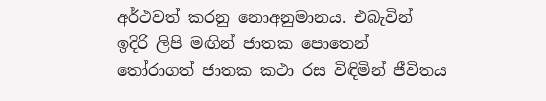අර්ථවත් කරනු නොඅනුමානය. එබැවින් ඉදිරි ලිපි මඟින් ජාතක පොතෙන් තෝරාගත් ජාතක කථා රස විඳිමින් ජීවිතය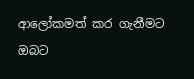ආලෝකමත් කර ගැනීමට ඔබට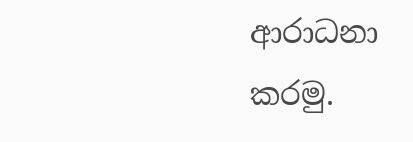ආරාධනා කරමු.